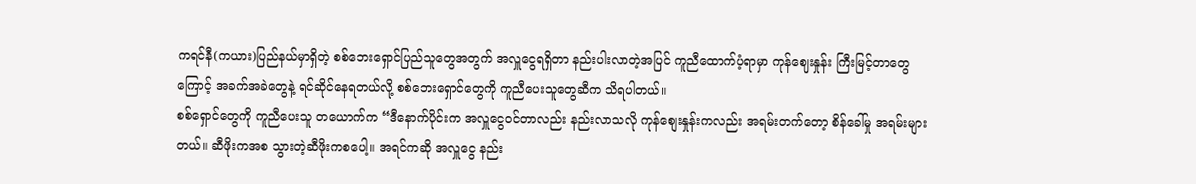ကရင်နီ(ကယား)ပြည်နယ်မှာရှိတဲ့ စစ်ဘေးရှောင်ပြည်သူတွေအတွက် အလှူငွေရရှိတာ နည်းပါးလာတဲ့အပြင် ကူညီထောက်ပံ့ရာမှာ ကုန်ဈေးနှုန်း ကြီးမြင့်တာတွေကြောင့် အခက်အခဲတွေနဲ့ ရင်ဆိုင်နေရတယ်လို့ စစ်ဘေးရှောင်တွေကို ကူညီပေးသူတွေဆီက သိရပါတယ်။
စစ်ရှောင်တွေကို ကူညီပေးသူ တယောက်က “ဒီနောက်ပိုင်းက အလှူငွေဝင်တာလည်း နည်းလာသလို ကုန်စျေးနှုန်းကလည်း အရမ်းတက်တော့ စိန်ခေါ်မှု အရမ်းများတယ်။ ဆီဖိုးကအစ သွားတဲ့ဆီဖိုးကစပေါ့။ အရင်ကဆို အလှူငွေ နည်း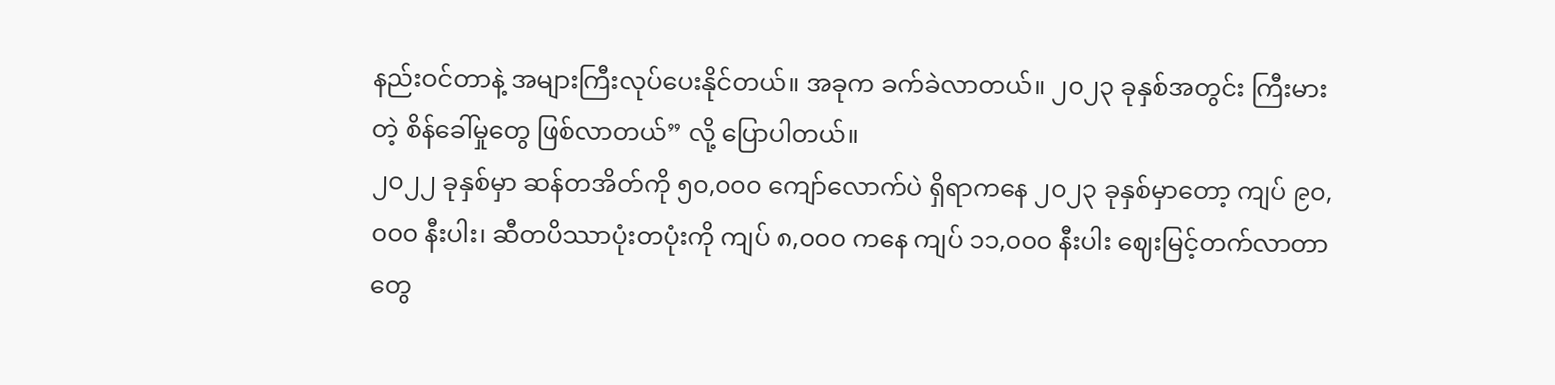နည်းဝင်တာနဲ့ အများကြီးလုပ်ပေးနိုင်တယ်။ အခုက ခက်ခဲလာတယ်။ ၂၀၂၃ ခုနှစ်အတွင်း ကြီးမားတဲ့ စိန်ခေါ်မှုတွေ ဖြစ်လာတယ်” လို့ ပြောပါတယ်။
၂၀၂၂ ခုနှစ်မှာ ဆန်တအိတ်ကို ၅၀,၀၀၀ ကျော်လောက်ပဲ ရှိရာကနေ ၂၀၂၃ ခုနှစ်မှာတော့ ကျပ် ၉၀,၀၀၀ နီးပါး၊ ဆီတပိဿာပုံးတပုံးကို ကျပ် ၈,၀၀၀ ကနေ ကျပ် ၁၁,၀၀၀ နီးပါး ဈေးမြင့်တက်လာတာတွေ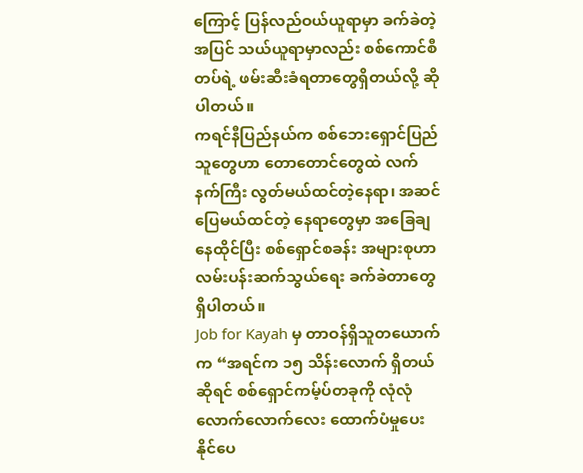ကြောင့် ပြန်လည်ဝယ်ယူရာမှာ ခက်ခဲတဲ့အပြင် သယ်ယူရာမှာလည်း စစ်ကောင်စီတပ်ရဲ့ ဖမ်းဆီးခံရတာတွေရှိတယ်လို့ ဆိုပါတယ်။
ကရင်နီပြည်နယ်က စစ်ဘေးရှောင်ပြည်သူတွေဟာ တောတောင်တွေထဲ လက်နက်ကြီး လွတ်မယ်ထင်တဲ့နေရာ၊ အဆင်ပြေမယ်ထင်တဲ့ နေရာတွေမှာ အခြေချနေထိုင်ပြီး စစ်ရှောင်စခန်း အများစုဟာ လမ်းပန်းဆက်သွယ်ရေး ခက်ခဲတာတွေ ရှိပါတယ်။
Job for Kayah မှ တာဝန်ရှိသူတယောက်က “အရင်က ၁၅ သိန်းလောက် ရှိတယ်ဆိုရင် စစ်ရှောင်ကမ့်ပ်တခုကို လုံလုံလောက်လောက်လေး ထောက်ပံမှုပေးနိုင်ပေ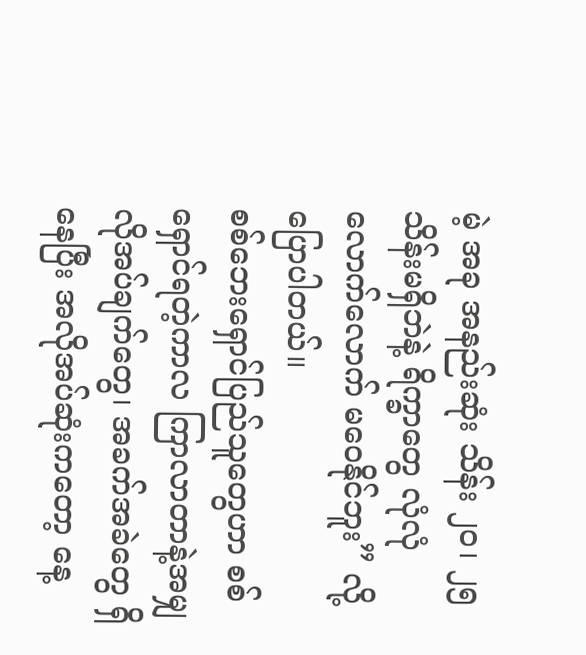မဲ့ အခု အနည်းဆုံး သိန်း ၂၀၊ ၂၅ သိန်းမရှိဘဲနဲ့ ရိက္ခာတွေ လုံလုံလောက်လောက် မဝေနိုင်ဘူး” လို့ ပြောပါတယ်။
စစ်ဘေးရှောင်ပြည်သူတွေဟာ စစ်ရှောင်ရတဲ့ကာလ ကြာလာတာနဲ့အမျှ လိုအပ်ချက်တွေ၊ အခက်အခဲတွေ ရှိနေပြီး အလိုအပ်ဆုံးကတော့ နေ့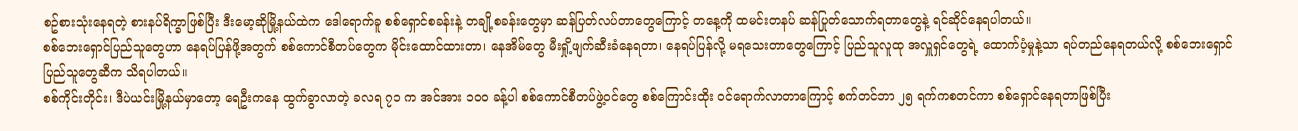စဥ်စားသုံးနေရတဲ့ စားနပ်ရိက္ခာဖြစ်ပြီး ဒီးမော့ဆိုမြို့နယ်ထဲက ဒေါရောက်ခူ စစ်ရှောင်စခန်းနဲ့ တချို့စခန်းတွေမှာ ဆန်ပြတ်လပ်တာတွေကြောင့် တနေ့ကို ထမင်းတနပ် ဆန်ပြုတ်သောက်ရတာတွေနဲ့ ရင်ဆိုင်နေရပါတယ်။
စစ်ဘေးရှောင်ပြည်သူတွေဟာ နေရပ်ပြန်ဖို့အတွက် စစ်ကောင်စီတပ်တွေက မိုင်းထောင်ထားတာ၊ နေအိမ်တွေ မီးရှို့ဖျက်ဆီးခံနေရတာ၊ နေရပ်ပြန်လို့ မရသေးတာတွေကြောင့် ပြည်သူလူထု အလှူရှင်တွေရဲ့ ထောက်ပံ့မှုနဲ့သာ ရပ်တည်နေရတယ်လို့ စစ်ဘေးရှောင်ပြည်သူတွေဆီက သိရပါတယ်။
စစ်ကိုင်းတိုင်း၊ ဒီပဲယင်းမြို့နယ်မှာတော့ ရေဦးကနေ ထွက်ခွာလာတဲ့ ခလရ ၇၁ က အင်အား ၁ဝဝ ခန့်ပါ စစ်ကောင်စီတပ်ဖွဲ့ဝင်တွေ စစ်ကြောင်းထိုး ဝင်ရောက်လာတာကြောင့် စက်တင်ဘာ ၂၅ ရက်ကစတင်ကာ စစ်ရှောင်နေရတာဖြစ်ပြီး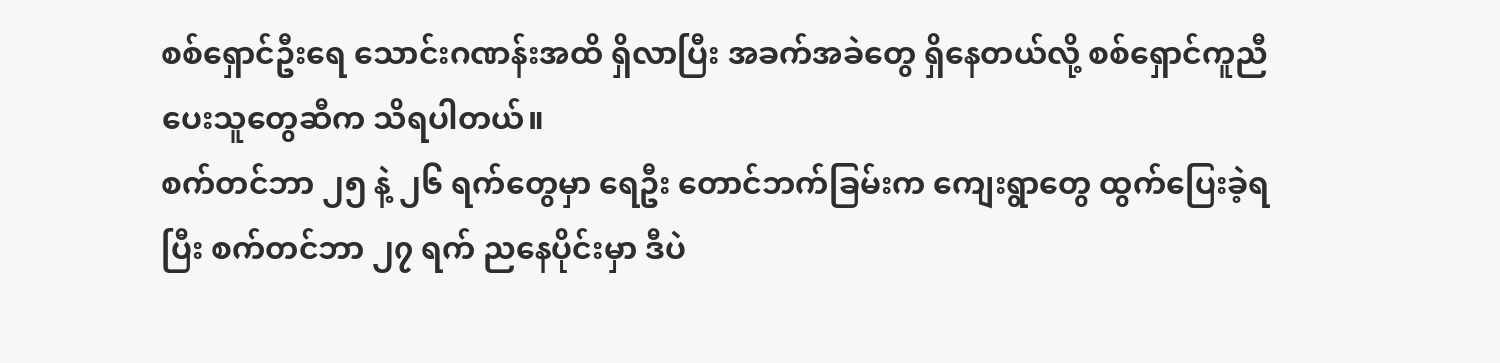စစ်ရှောင်ဦးရေ သောင်းဂဏန်းအထိ ရှိလာပြီး အခက်အခဲတွေ ရှိနေတယ်လို့ စစ်ရှောင်ကူညီပေးသူတွေဆီက သိရပါတယ်။
စက်တင်ဘာ ၂၅ နဲ့ ၂၆ ရက်တွေမှာ ရေဦး တောင်ဘက်ခြမ်းက ကျေးရွာတွေ ထွက်ပြေးခဲ့ရပြီး စက်တင်ဘာ ၂၇ ရက် ညနေပိုင်းမှာ ဒီပဲ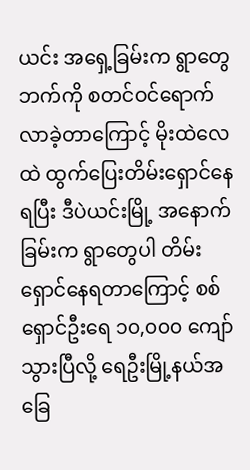ယင်း အရှေ့ခြမ်းက ရွာတွေဘက်ကို စတင်ဝင်ရောက်လာခဲ့တာကြောင့် မိုးထဲလေထဲ ထွက်ပြေးတိမ်းရှောင်နေရပြီး ဒီပဲယင်းမြို့ အနောက်ခြမ်းက ရွာတွေပါ တိမ်းရှောင်နေရတာကြောင့် စစ်ရှောင်ဦးရေ ၁၀,၀၀၀ ကျော်သွားပြီလို့ ရေဦးမြို့နယ်အခြေ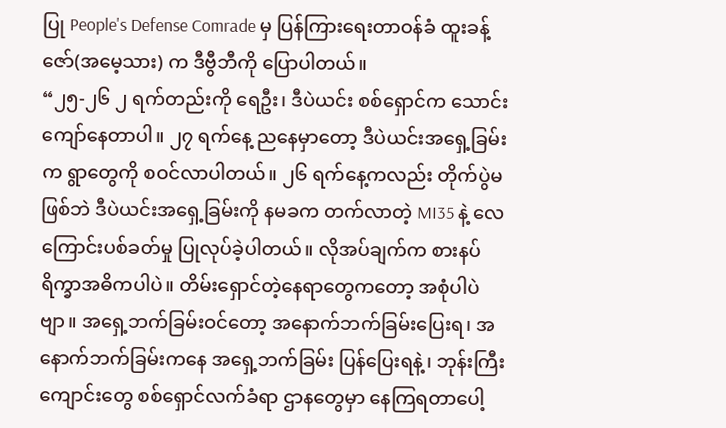ပြု People's Defense Comrade မှ ပြန်ကြားရေးတာဝန်ခံ ထူးခန့်ဇော်(အမေ့သား) က ဒီဗွီဘီကို ပြောပါတယ်။
“၂၅-၂၆ ၂ ရက်တည်းကို ရေဦး၊ ဒီပဲယင်း စစ်ရှောင်က သောင်းကျော်နေတာပါ။ ၂၇ ရက်နေ့ ညနေမှာတော့ ဒီပဲယင်းအရှေ့ခြမ်းက ရွာတွေကို စဝင်လာပါတယ်။ ၂၆ ရက်နေ့ကလည်း တိုက်ပွဲမဖြစ်ဘဲ ဒီပဲယင်းအရှေ့ခြမ်းကို နမခက တက်လာတဲ့ MI35 နဲ့ လေကြောင်းပစ်ခတ်မှု ပြုလုပ်ခဲ့ပါတယ်။ လိုအပ်ချက်က စားနပ်ရိက္ခာအဓိကပါပဲ။ တိမ်းရှောင်တဲ့နေရာတွေကတော့ အစုံပါပဲဗျာ။ အရှေ့ဘက်ခြမ်းဝင်တော့ အနောက်ဘက်ခြမ်းပြေးရ၊ အနောက်ဘက်ခြမ်းကနေ အရှေ့ဘက်ခြမ်း ပြန်ပြေးရနဲ့၊ ဘုန်းကြီးကျောင်းတွေ စစ်ရှောင်လက်ခံရာ ဌာနတွေမှာ နေကြရတာပေါ့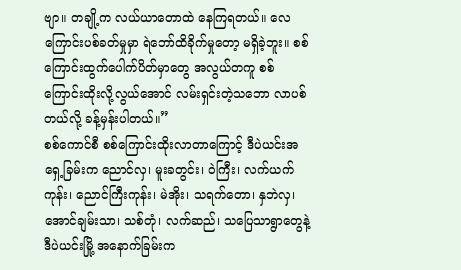ဗျာ။ တချို့က လယ်ယာတောထဲ နေကြရတယ်။ လေကြောင်းပစ်ခတ်မှုမှာ ရဲဘော်ထိခိုက်မှုတော့ မရှိခဲ့ဘူး။ စစ်ကြောင်းထွက်ပေါက်ပိတ်မှာတွေ အလွယ်တကူ စစ်ကြောင်းထိုးလို့လွယ်အောင် လမ်းရှင်းတဲ့သဘော လာပစ်တယ်လို့ ခန့်မှန်းပါတယ်။”
စစ်ကောင်စီ စစ်ကြောင်းထိုးလာတာကြောင့် ဒီပဲယင်းအရှေ့ခြမ်းက ညောင်လှ၊ မူးခတွင်း၊ ဝဲကြီး၊ လက်ယက်ကုန်း၊ ညောင်ကြီးကုန်း၊ မဲအိုး၊ သရက်တော၊ နှဘဲလှ၊ အောင်ချမ်းသာ၊ သစ်တုံ၊ လက်ဆည်၊ သပြေသာရွာတွေနဲ့ ဒီပဲယင်းမြို့ အနောက်ခြမ်းက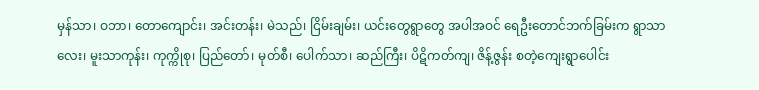မှန်သာ၊ ဝဘာ၊ တောကျောင်း၊ အင်းတန်း၊ မဲသည်၊ ငြိမ်းချမ်း၊ ယင်းတွေရွာတွေ အပါအဝင် ရေဦးတောင်ဘက်ခြမ်းက ရွာသာလေး၊ မူးသာကုန်း၊ ကုက္ကိုစု၊ ပြည်တော်၊ မုတ်စီ၊ ပေါက်သာ၊ ဆည်ကြီး၊ ပိဋိကတ်ကျ၊ ဇိန့်ဇွန်း စတဲ့ကျေးရွာပေါင်း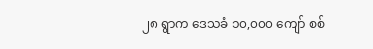၂၈ ရွာက ဒေသခံ ၁၀,၀၀၀ ကျော် စစ်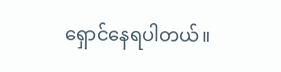ရှောင်နေရပါတယ်။